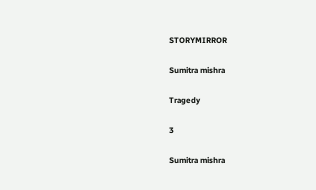STORYMIRROR

Sumitra mishra

Tragedy

3

Sumitra mishra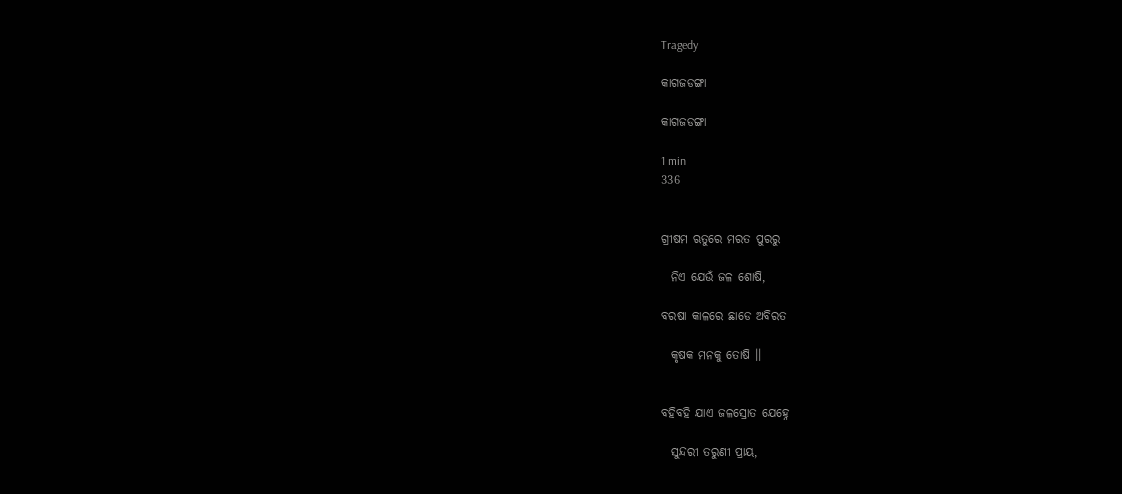Tragedy

କାଗଜଡଙ୍ଗା

କାଗଜଡଙ୍ଗା

1 min
336


ଗ୍ରୀଷମ ଋତୁରେ ମରତ ପୁରରୁ

  ନିଏ ଯେଉଁ ଜଳ ଶୋଷି,

ବରଷା କାଳରେ ଛାଡେ ଅବିରତ

  କୃଷକ ମନକୁ ତୋଷି ।।


ବହିବହି ଯାଏ ଜଳସ୍ରୋତ ଯେହ୍ନେ

  ସୁନ୍ଦରୀ ତରୁଣୀ ପ୍ରାୟ,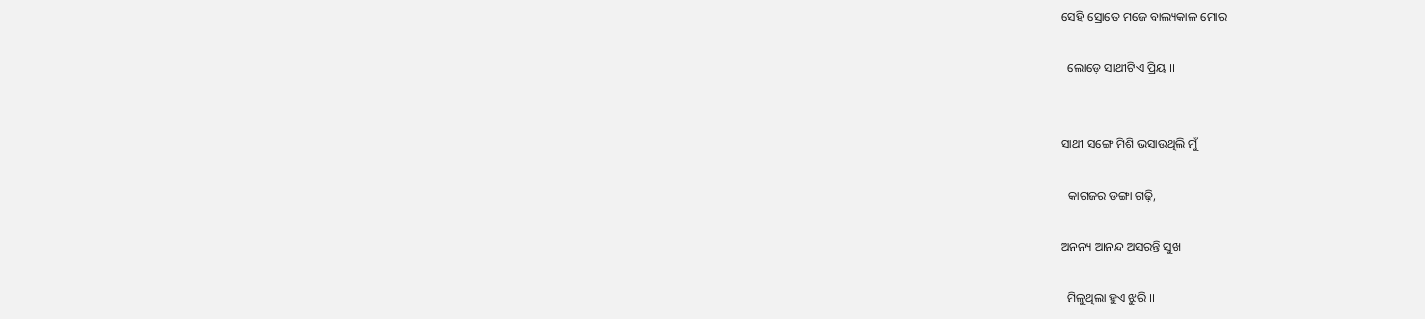ସେହି ସ୍ରୋତେ ମଜେ ବାଲ୍ୟକାଳ ମୋର

  ଲୋଡ଼େ ସାଥୀଟିଏ ପ୍ରିୟ ।।


ସାଥୀ ସଙ୍ଗେ ମିଶି ଭସାଉଥିଲି ମୁଁ

  କାଗଜର ଡଙ୍ଗା ଗଢ଼ି,

ଅନନ୍ୟ ଆନନ୍ଦ ଅସରନ୍ତି ସୁଖ

  ମିଳୁଥିଲା ହୁଏ ଝୁରି ।।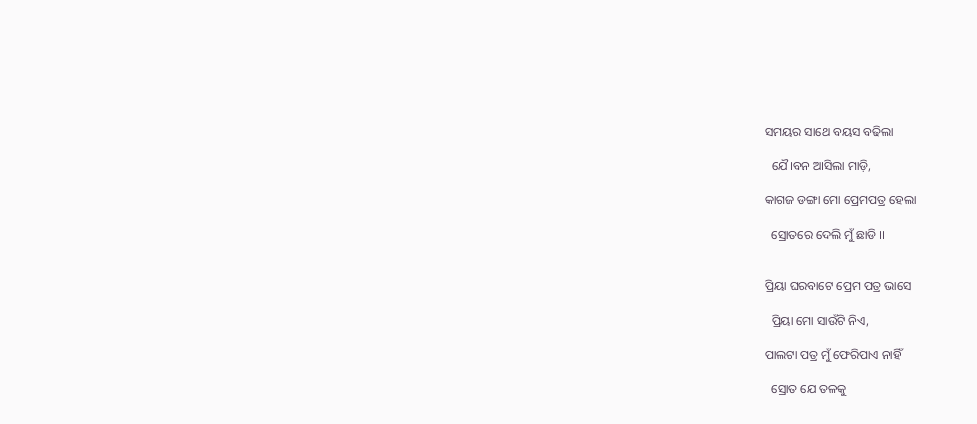ସମୟର ସାଥେ ବୟସ ବଢିଲା

  ଯୈ।ବନ ଆସିଲା ମାଡ଼ି,

କାଗଜ ଡଙ୍ଗା ମୋ ପ୍ରେମପତ୍ର ହେଲା

  ସ୍ରୋତରେ ଦେଲି ମୁଁ ଛାଡି ।।


ପ୍ରିୟା ଘରବାଟେ ପ୍ରେମ ପତ୍ର ଭାସେ

  ପ୍ରିୟା ମୋ ସାଉଁଟି ନିଏ,

ପାଲଟା ପତ୍ର ମୁଁ ଫେରିପାଏ ନାହିଁ

  ସ୍ରୋତ ଯେ ତଳକୁ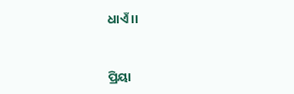ଧାଏଁ ।।


ପ୍ରିୟା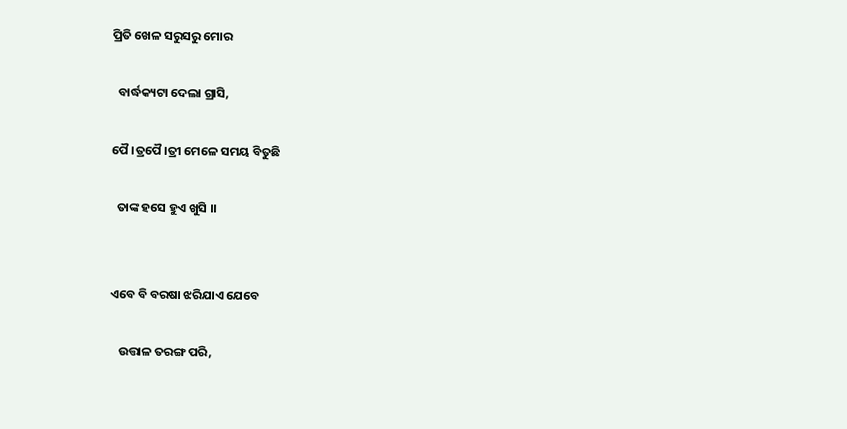ପ୍ରିତି ଖେଳ ସରୁସରୁ ମୋର

  ବାର୍ଦ୍ଧକ୍ୟଟା ଦେଲା ଗ୍ରାସି,

ପୈ।ତ୍ରପୈ।ତ୍ରୀ ମେଳେ ସମୟ ବିତୁଛି

  ତାଙ୍କ ହସେ ହୁଏ ଖୁସି ।।


ଏବେ ବି ବରଷା ଝରିଯାଏ ଯେବେ

   ଉତ୍ତାଳ ତରଙ୍ଗ ପରି,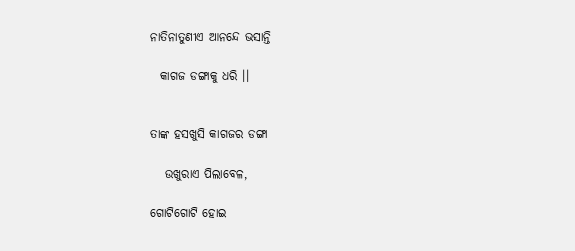ନାତିନାତୁଣୀଏ ଆନନ୍ଦେ ଭସାନ୍ତି

  କାଗଜ ଡଙ୍ଗାକୁ ଧରି ।।


ତାଙ୍କ ହସଖୁସି କାଗଜର ଡଙ୍ଗା

   ଉଖୁରାଏ ପିଲାବେଳ,

ଗୋଟିଗୋଟି ହୋଇ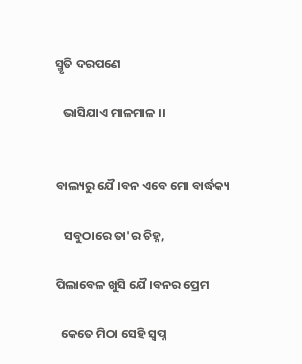ସ୍ମୃତି ଦରପଣେ

   ଭାସିଯାଏ ମାଳମାଳ ।।


ବାଲ୍ୟରୁ ଯୈ।ବନ ଏବେ ମୋ ବାର୍ଦ୍ଧକ୍ୟ

   ସବୁଠାରେ ତା'ର ଚିହ୍ନ,

ପିଲାବେଳ ଖୁସି ଯୈ।ବନର ପ୍ରେମ

  କେତେ ମିଠା ସେହି ସ୍ଵପ୍ନ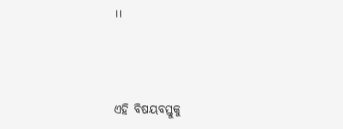।।



ଏହି ବିଷୟବସ୍ତୁକୁ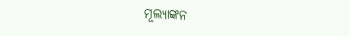ମୂଲ୍ୟାଙ୍କନ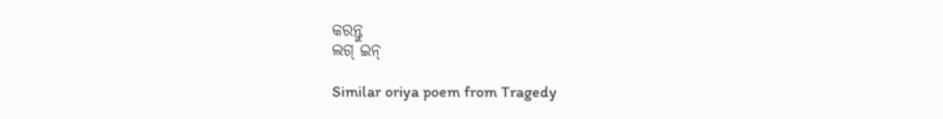କରନ୍ତୁ
ଲଗ୍ ଇନ୍

Similar oriya poem from Tragedy